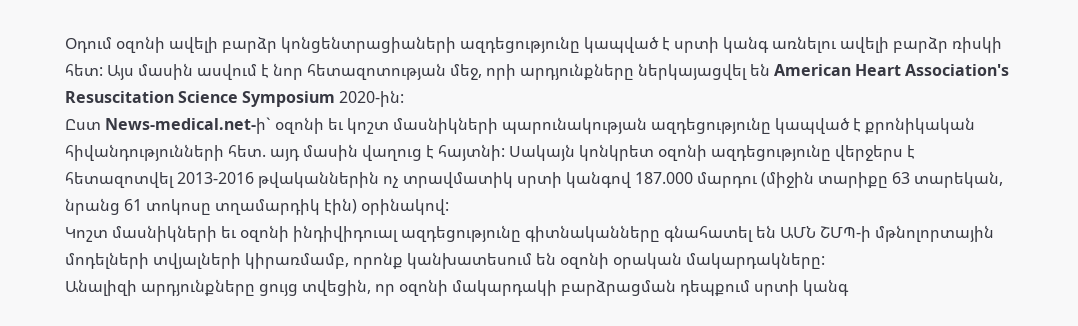Օդում օզոնի ավելի բարձր կոնցենտրացիաների ազդեցությունը կապված է սրտի կանգ առնելու ավելի բարձր ռիսկի հետ: Այս մասին ասվում է նոր հետազոտության մեջ, որի արդյունքները ներկայացվել են American Heart Association's Resuscitation Science Symposium 2020-ին:
Ըստ News-medical.net-ի` օզոնի եւ կոշտ մասնիկների պարունակության ազդեցությունը կապված է քրոնիկական հիվանդությունների հետ. այդ մասին վաղուց է հայտնի: Սակայն կոնկրետ օզոնի ազդեցությունը վերջերս է հետազոտվել 2013-2016 թվականներին ոչ տրավմատիկ սրտի կանգով 187.000 մարդու (միջին տարիքը 63 տարեկան, նրանց 61 տոկոսը տղամարդիկ էին) օրինակով:
Կոշտ մասնիկների եւ օզոնի ինդիվիդուալ ազդեցությունը գիտնականները գնահատել են ԱՄՆ ՇՄՊ-ի մթնոլորտային մոդելների տվյալների կիրառմամբ, որոնք կանխատեսում են օզոնի օրական մակարդակները:
Անալիզի արդյունքները ցույց տվեցին, որ օզոնի մակարդակի բարձրացման դեպքում սրտի կանգ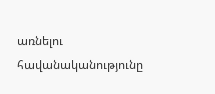առնելու հավանականությունը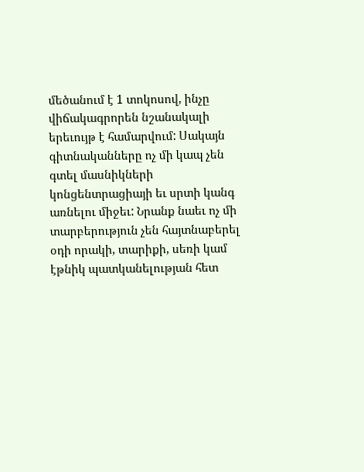մեծանում է 1 տոկոսով, ինչը վիճակագրորեն նշանակալի երեւույթ է համարվում: Սակայն գիտնականները ոչ մի կապ չեն գտել մասնիկների կոնցենտրացիայի եւ սրտի կանգ առնելու միջեւ: Նրանք նաեւ ոչ մի տարբերություն չեն հայտնաբերել օդի որակի, տարիքի, սեռի կամ էթնիկ պատկանելության հետ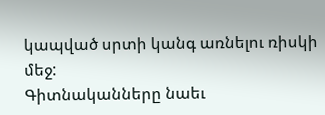կապված սրտի կանգ առնելու ռիսկի մեջ:
Գիտնականները նաեւ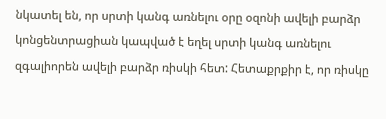նկատել են, որ սրտի կանգ առնելու օրը օզոնի ավելի բարձր կոնցենտրացիան կապված է եղել սրտի կանգ առնելու զգալիորեն ավելի բարձր ռիսկի հետ: Հետաքրքիր է, որ ռիսկը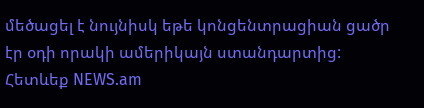մեծացել է նույնիսկ եթե կոնցենտրացիան ցածր էր օդի որակի ամերիկայն ստանդարտից:
Հետևեք NEWS.am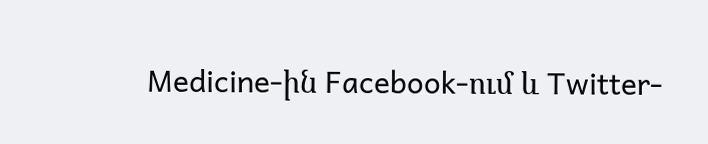Medicine-ին Facebook-ում և Twitter-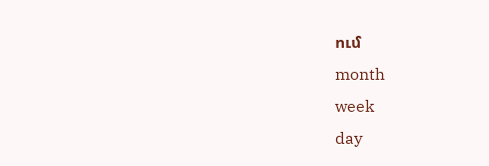ում
month
week
day